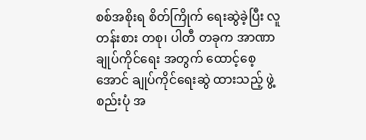စစ်အစိုးရ စိတ်ကြိုက် ရေးဆွဲခဲ့ပြီး လူတန်းစား တစု၊ ပါတီ တခုက အာဏာ ချုပ်ကိုင်ရေး အတွက် ထောင့်စေ့အောင် ချုပ်ကိုင်ရေးဆွဲ ထားသည့် ဖွဲ့စည်းပုံ အ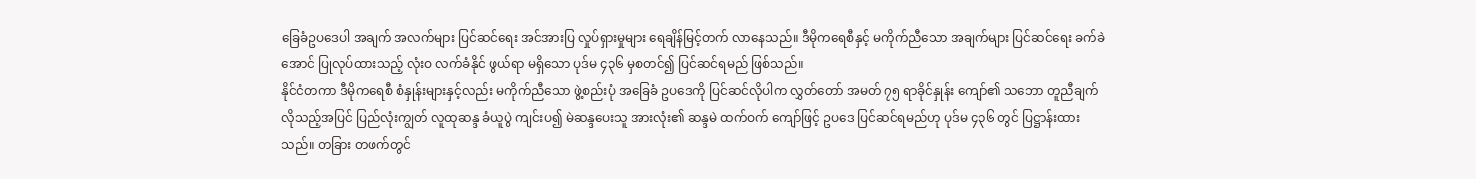ခြေခံဥပဒေပါ အချက် အလက်များ ပြင်ဆင်ရေး အင်အားပြ လှုပ်ရှားမှုများ ရေချိန်မြင့်တက် လာနေသည်။ ဒီမိုကရေစီနှင့် မကိုက်ညီသော အချက်များ ပြင်ဆင်ရေး ခက်ခဲအောင် ပြုလုပ်ထားသည့် လုံးဝ လက်ခံနိုင် ဖွယ်ရာ မရှိသော ပုဒ်မ ၄၃၆ မှစတင်၍ ပြင်ဆင်ရမည် ဖြစ်သည်။
နိုင်ငံတကာ ဒီမိုကရေစီ စံနှုန်းများနှင့်လည်း မကိုက်ညီသော ဖွဲ့စည်းပုံ အခြေခံ ဥပဒေကို ပြင်ဆင်လိုပါက လွှတ်တော် အမတ် ၇၅ ရာခိုင်နှုန်း ကျော်၏ သဘော တူညီချက် လိုသည့်အပြင် ပြည်လုံးကျွတ် လူထုဆန္ဒ ခံယူပွဲ ကျင်းပ၍ မဲဆန္ဒပေးသူ အားလုံး၏ ဆန္ဒမဲ ထက်ဝက် ကျော်ဖြင့် ဥပဒေ ပြင်ဆင်ရမည်ဟု ပုဒ်မ ၄၃၆ တွင် ပြဋ္ဌာန်းထားသည်။ တခြား တဖက်တွင်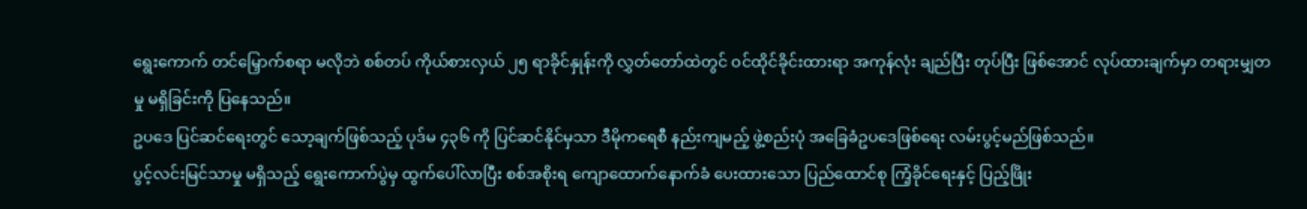ရွေးကောက် တင်မြှောက်စရာ မလိုဘဲ စစ်တပ် ကိုယ်စားလှယ် ၂၅ ရာခိုင်နှုန်းကို လွှတ်တော်ထဲတွင် ဝင်ထိုင်ခိုင်းထားရာ အကုန်လုံး ချည်ပြီး တုပ်ပြီး ဖြစ်အောင် လုပ်ထားချက်မှာ တရားမျှတမှု မရှိခြင်းကို ပြနေသည်။
ဥပဒေ ပြင်ဆင်ရေးတွင် သော့ချက်ဖြစ်သည့် ပုဒ်မ ၄၃၆ ကို ပြင်ဆင်နိုင်မှသာ ဒီမိုကရေစီ နည်းကျမည့် ဖွဲ့စည်းပုံ အခြေခံဥပဒေဖြစ်ရေး လမ်းပွင့်မည်ဖြစ်သည်။
ပွင့်လင်းမြင်သာမှု မရှိသည့် ရွေးကောက်ပွဲမှ ထွက်ပေါ်လာပြီး စစ်အစိုးရ ကျောထောက်နောက်ခံ ပေးထားသော ပြည်ထောင်စု ကြံ့ခိုင်ရေးနှင့် ပြည့်ဖြိုး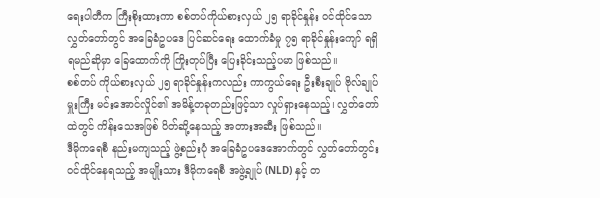ရေးပါတီက ကြီးစိုးထားကာ စစ်တပ်ကိုယ်စားလှယ် ၂၅ ရာခိုင်နှုန်း ဝင်ထိုင်သော လွှတ်တော်တွင် အခြေခံဥပဒေ ပြင်ဆင်ရေး ထောက်ခံမှု ၇၅ ရာခိုင်နှုန်းကျော် ရရှိရမည်ဆိုမှာ ခြေထောက်ကို ကြိုးတုပ်ပြီး ပြေးခိုင်းသည့်ပမာ ဖြစ်သည်။
စစ်တပ် ကိုယ်စားလှယ် ၂၅ ရာခိုင်နှုန်းကလည်း ကာကွယ်ရေး ဦးစီးချုပ် ဗိုလ်ချုပ်မှူးကြီး မင်းအောင်လှိုင်၏ အမိန့်တခုတည်းဖြင့်သာ လှုပ်ရှားနေသည့်၊ လွှတ်တော်ထဲတွင် ကိန်းသေအဖြစ် ပိတ်ဆို့နေသည့် အတားအဆီး ဖြစ်သည်။
ဒီမိုကရေစီ နည်းမကျသည့် ဖွဲ့စည်းပုံ အခြေခံဥပဒေအောက်တွင် လွှတ်တော်တွင်း ဝင်ထိုင်နေရသည့် အမျိုးသား ဒီမိုကရေစီ အဖွဲ့ချုပ် (NLD) နှင့် တ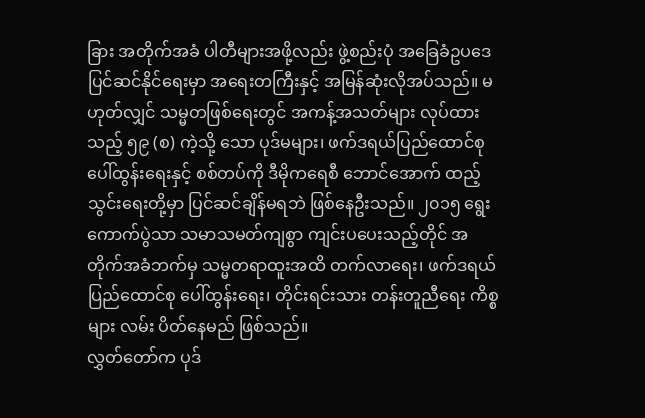ခြား အတိုက်အခံ ပါတီများအဖို့လည်း ဖွဲ့စည်းပုံ အခြေခံဥပဒေ ပြင်ဆင်နိုင်ရေးမှာ အရေးတကြီးနှင့် အမြန်ဆုံးလိုအပ်သည်။ မဟုတ်လျှင် သမ္မတဖြစ်ရေးတွင် အကန့်အသတ်များ လုပ်ထားသည့် ၅၉ (စ) ကဲ့သို့ သော ပုဒ်မများ၊ ဖက်ဒရယ်ပြည်ထောင်စု ပေါ်ထွန်းရေးနှင့် စစ်တပ်ကို ဒီမိုကရေစီ ဘောင်အောက် ထည့်သွင်းရေးတို့မှာ ပြင်ဆင်ချိန်မရဘဲ ဖြစ်နေဦးသည်။ ၂၀၁၅ ရွေးကောက်ပွဲသာ သမာသမတ်ကျစွာ ကျင်းပပေးသည့်တိုင် အတိုက်အခံဘက်မှ သမ္မတရာထူးအထိ တက်လာရေး၊ ဖက်ဒရယ် ပြည်ထောင်စု ပေါ်ထွန်းရေး၊ တိုင်းရင်းသား တန်းတူညီရေး ကိစ္စများ လမ်း ပိတ်နေမည် ဖြစ်သည်။
လွှတ်တော်က ပုဒ်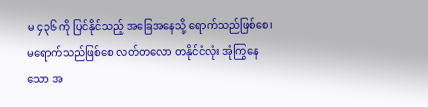မ ၄၃၆ ကို ပြင်နိုင်သည့် အခြေအနေသို့ ရောက်သည်ဖြစ်စေ၊ မရောက်သည်ဖြစ်စေ လတ်တလော တနိုင်ငံလုံး အုံကြွနေသော အ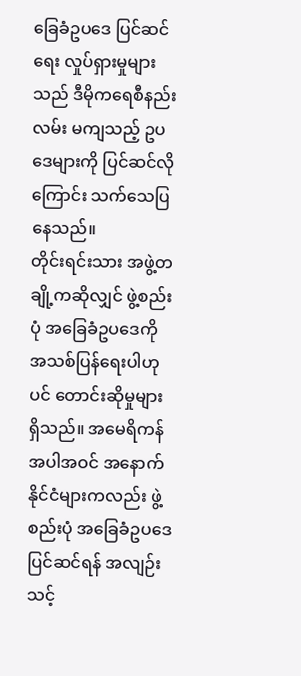ခြေခံဥပဒေ ပြင်ဆင်ရေး လှုပ်ရှားမှုများသည် ဒီမိုကရေစီနည်းလမ်း မကျသည့် ဥပဒေများကို ပြင်ဆင်လိုကြောင်း သက်သေပြနေသည်။
တိုင်းရင်းသား အဖွဲ့တချို့ကဆိုလျှင် ဖွဲ့စည်းပုံ အခြေခံဥပဒေကို အသစ်ပြန်ရေးပါဟုပင် တောင်းဆိုမှုများ ရှိသည်။ အမေရိကန် အပါအဝင် အနောက်နိုင်ငံများကလည်း ဖွဲ့စည်းပုံ အခြေခံဥပဒေ ပြင်ဆင်ရန် အလျဉ်း သင့်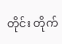တိုင်း တိုက်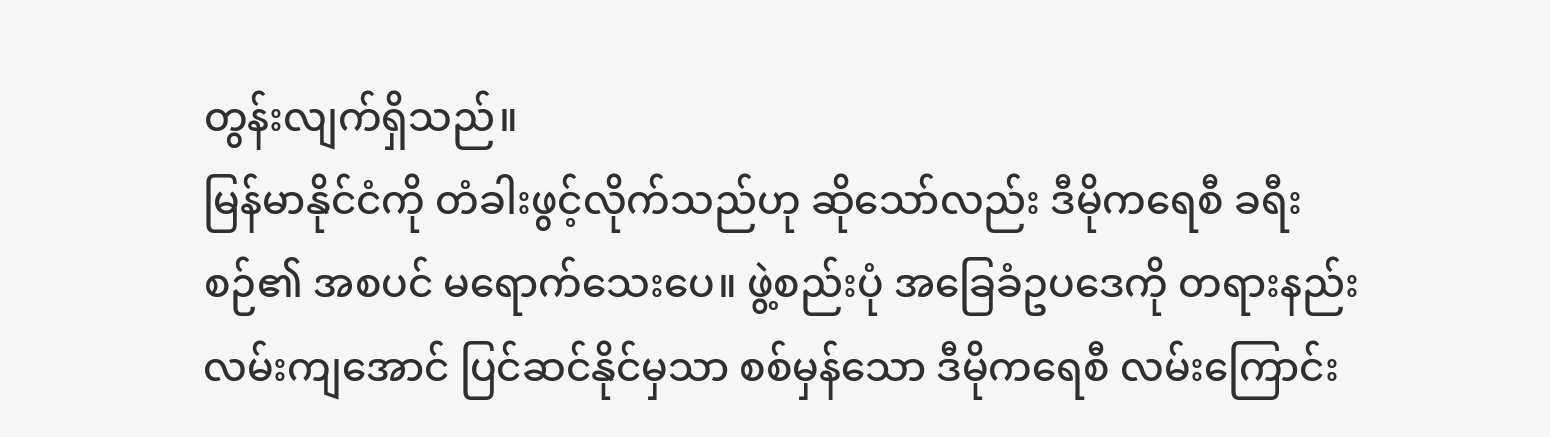တွန်းလျက်ရှိသည်။
မြန်မာနိုင်ငံကို တံခါးဖွင့်လိုက်သည်ဟု ဆိုသော်လည်း ဒီမိုကရေစီ ခရီးစဉ်၏ အစပင် မရောက်သေးပေ။ ဖွဲ့စည်းပုံ အခြေခံဥပဒေကို တရားနည်းလမ်းကျအောင် ပြင်ဆင်နိုင်မှသာ စစ်မှန်သော ဒီမိုကရေစီ လမ်းကြောင်း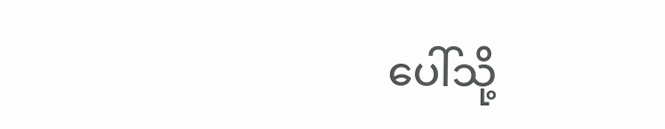ပေါ်သို့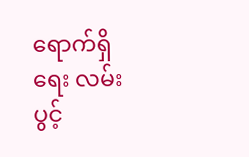ရောက်ရှိရေး လမ်းပွင့်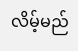လိမ့်မည်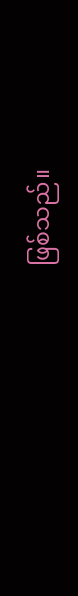ဖြစ်သည်။